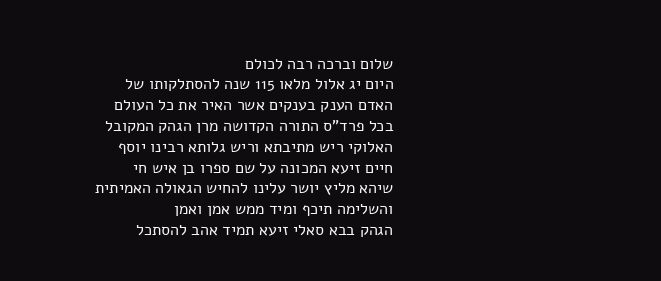שלום וברכה רבה לכולם
היום יג אלול מלאו 115 שנה להסתלקותו של האדם הענק בענקים אשר האיר את כל העולם בכל פרד"ס התורה הקדושה מרן הגהק המקובל האלוקי ריש מתיבתא וריש גלותא רבינו יוסף חיים זיעא המכונה על שם ספרו בן איש חי
שיהא מליץ יושר עלינו להחיש הגאולה האמיתית והשלימה תיכף ומיד ממש אמן ואמן
הגהק בבא סאלי זיעא תמיד אהב להסתכל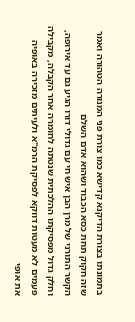בתמונתו בצורת הדיקנא קדישא כמו צורת פני המנורה הטהורה ואמר שזה חקוק תחת כסא הכבוד ושהוא אדם השלם
הקשר התורני של מרן הבן איש חי עם גדולי דורו הגיע גם עד אירופה, וחלק גדול מפסיקתו ההלכתית שנטתה לחומרה אחר הקבלה, מקבילה פעמים לא מעטות דווקא לפסיקת הרמ"א ולעיתים מזכירה באופיה את אופי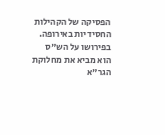הפסיקה של הקהילות החסידיות באירופה. בפירושו על הש"ס הוא מביא את מחלוקת הגר"א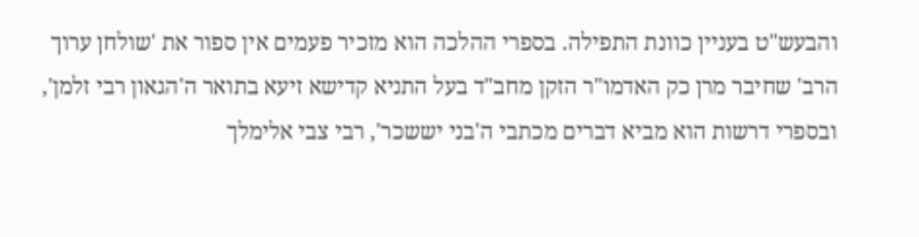והבעש"ט בעניין כוונת התפילה. בספרי ההלכה הוא מזכיר פעמים אין ספור את 'שולחן ערוך הרב' שחיבר מרן כק האדמו"ר הזקן מחב"ד בעל התניא קדישא זיעא בתואר ה'הגאון רבי זלמן', ובספרי דרשות הוא מביא דברים מכתבי ה'בני יששכר', רבי צבי אלימלך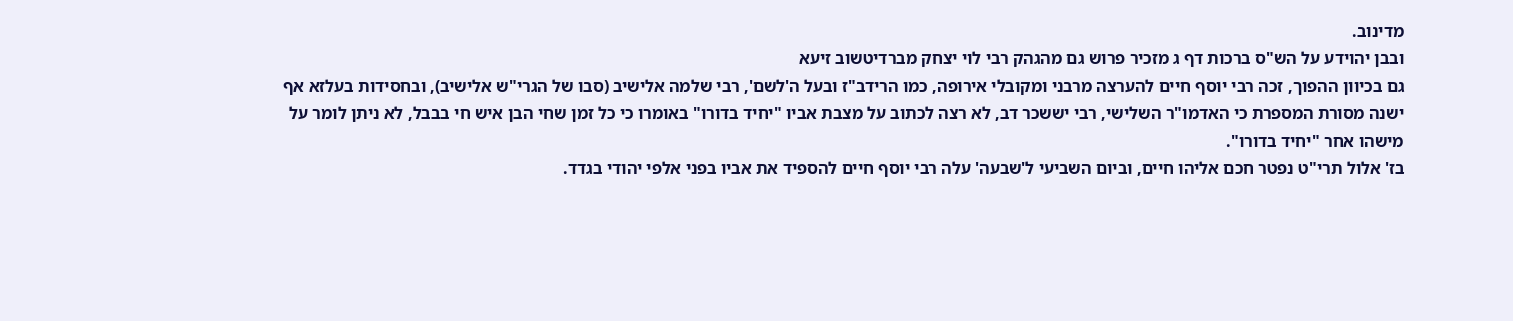מדינוב.
ובבן יהוידע על הש"ס ברכות דף ג מזכיר פרוש גם מהגהק רבי לוי יצחק מברדיטשוב זיעא
גם בכיוון ההפוך, זכה רבי יוסף חיים להערצה מרבני ומקובלי אירופה, כמו הרידב"ז ובעל ה'לשם', רבי שלמה אלישיב (סבו של הגרי"ש אלישיב), ובחסידות בעלזא אף ישנה מסורת המספרת כי האדמו"ר השלישי, רבי יששכר דב, לא רצה לכתוב על מצבת אביו "יחיד בדורו" באומרו כי כל זמן שחי הבן איש חי בבבל, לא ניתן לומר על מישהו אחר "יחיד בדורו".
בז' אלול תרי"ט נפטר חכם אליהו חיים, וביום השביעי ל'שבעה' עלה רבי יוסף חיים להספיד את אביו בפני אלפי יהודי בגדד.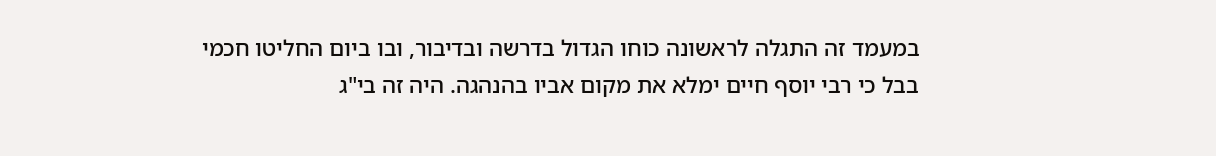במעמד זה התגלה לראשונה כוחו הגדול בדרשה ובדיבור, ובו ביום החליטו חכמי בבל כי רבי יוסף חיים ימלא את מקום אביו בהנהגה. היה זה בי"ג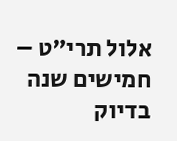אלול תרי"ט – חמישים שנה בדיוק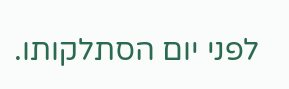לפני יום הסתלקותו.